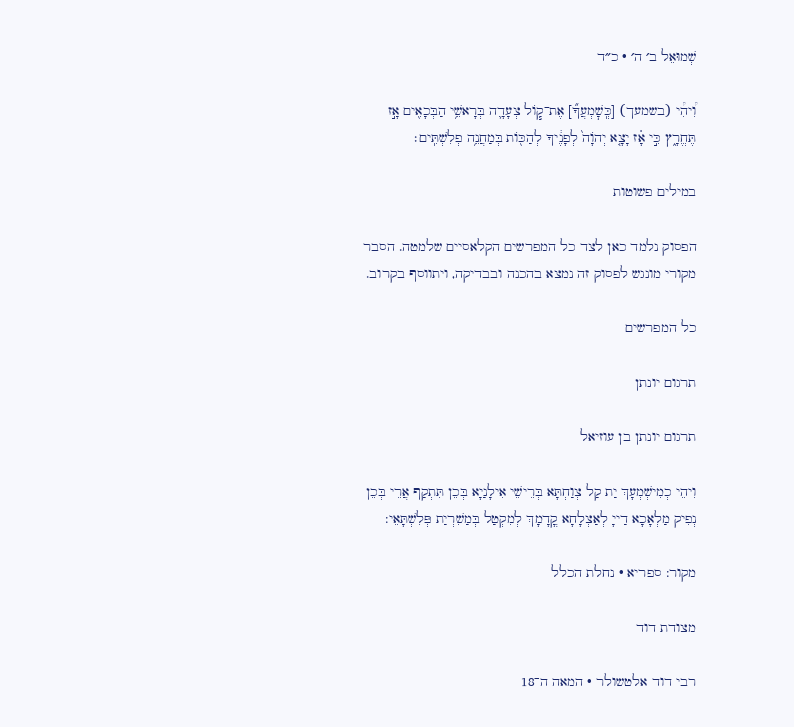שְׁמוּאֵל ב׳ ה׳ · כ״ד

וִ֠יהִ֠י (בשמעך) [כְּֽשׇׁמְעֲךָ֞] אֶת־ק֧וֹל צְעָדָ֛ה בְּרָאשֵׁ֥י הַבְּכָאִ֖ים אָ֣ז תֶּחֱרָ֑ץ כִּ֣י אָ֗ז יָצָ֤א יְהֹוָה֙ לְפָנֶ֔יךָ לְהַכּ֖וֹת בְּמַחֲנֵ֥ה פְלִשְׁתִּֽים׃

במילים פשוטות

הפסוק נלמד כאן לצד כל המפרשים הקלאסיים שלמטה. הסבר מקורי מונגש לפסוק זה נמצא בהכנה ובבדיקה, ויתווסף בקרוב.

כל המפרשים

תרגום יונתן

תרגום יונתן בן עוזיאל

וִיהֵי כְמִישְׁמְעָךְ יַת קַל צְוַחְתָּא בְּרֵישֵׁי אִילָנַיָא בְּכֵן תִּתְקַף אֲרֵי בְּכֵן נְפִיק מַלְאָכָא דַייָ לְאַצְלָחָא קֳדָמָךְ לְמִקְטַל בְּמַשִׁרְיַת פְּלִשְׁתָּאֵי:

מקור: ספריא · נחלת הכלל

מצודת דוד

רבי דוד אלטשולר · המאה ה־18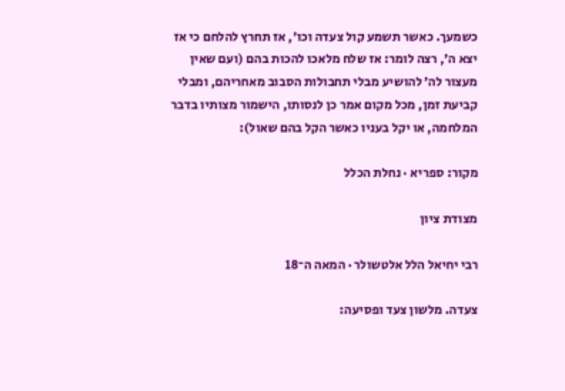כשמעך. כאשר תשמע קול צעדה וכו׳, אז תחרץ להלחם כי אז יצא ה׳, רצה לומר: אז שלח מלאכו להכות בהם (ועם שאין מעצור לה׳ להושיע מבלי תחבולות הסבוב מאחריהם, ומבלי קביעת זמן, מכל מקום אמר כן לנסותו, הישמור מצותיו בדבר המלחמה, או יקל בעניו כאשר הקל בהם שאול):

מקור: ספריא · נחלת הכלל

מצודת ציון

רבי יחיאל הלל אלטשולר · המאה ה־18

צעדה. מלשון צעד ופסיעה: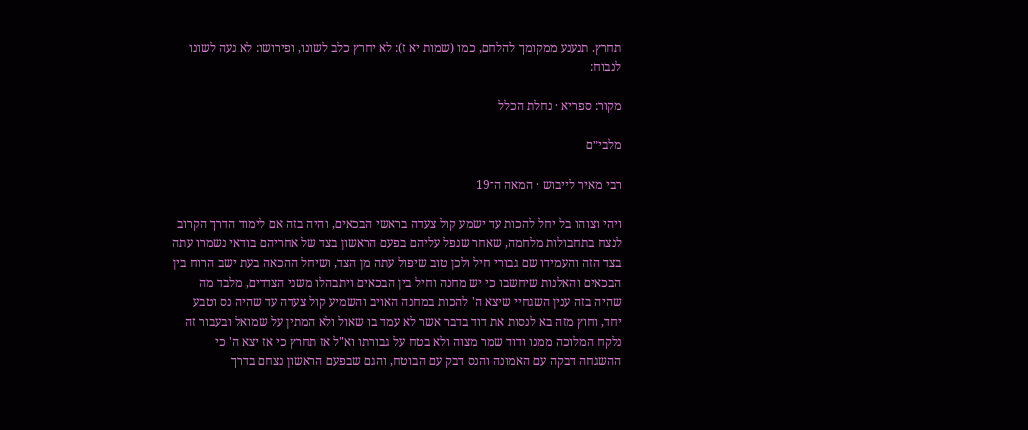תחרץ. תנענע ממקומך להלחם, כמו (שמות יא ז): לא יחרץ כלב לשונו, ופירושו: לא נעה לשונו לנבוח:

מקור: ספריא · נחלת הכלל

מלבי״ם

רבי מאיר לייבוש · המאה ה־19

ויהי וצוהו בל יחל להכות עד ישמע קול צעדה בראשי הבכאים, והיה בזה אם לימוד הדרך הקרוב לנצח בתחבולות מלחמה, שאחר שנפל עליהם בפעם הראשון בצד של אחריהם בודאי נשמרו עתה בצד הזה והעמידו שם גבורי חיל ולכן טוב שיפול עתה מן הצד, ושיחל ההכאה בעת ישב הרוח בין הבכאים והאלנות שיחשבו כי יש מחנה וחיל בין הבכאים ויתבהלו משני הצדדים, מלבד מה שהיה בזה ענין השגחיי שיצא ה' להכות במחנה האויב והשמיע קול צעדה עד שהיה נס וטבע יחד, וחוץ מזה בא לנסות את דוד בדבר אשר לא עמד בו שאול ולא המתין על שמואל ובעבור זה נלקח המלוכה ממנו ודוד שמר מצוה ולא בטח על גבורתו וא"ל אז תחרץ כי אז יצא ה' כי ההשגחה דבקה עם האמונה והנס דבק עם הבוטח, והגם שבפעם הראשון נצחם בדרך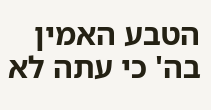הטבע האמין בה' כי עתה לא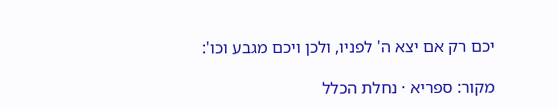יכם רק אם יצא ה' לפניו, ולכן ויכם מגבע וכו':

מקור: ספריא · נחלת הכלל